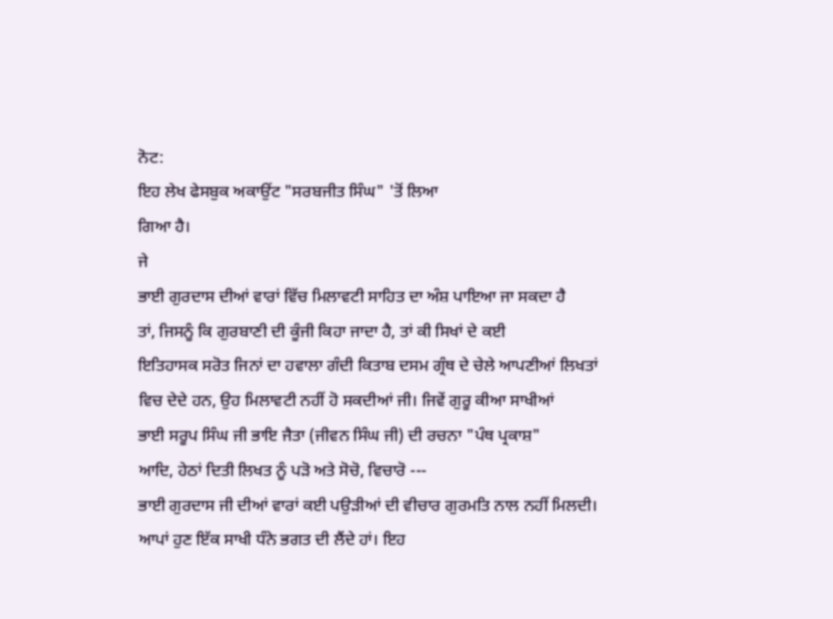ਨੋਟ:
ਇਹ ਲੇਖ ਫੇਸਬੁਕ ਅਕਾਉਂਟ "ਸਰਬਜੀਤ ਸਿੰਘ" 'ਤੋਂ ਲਿਆ
ਗਿਆ ਹੈ।
ਜੇ
ਭਾਈ ਗੁਰਦਾਸ ਦੀਆਂ ਵਾਰਾਂ ਵਿੱਚ ਮਿਲਾਵਟੀ ਸਾਹਿਤ ਦਾ ਅੰਸ਼ ਪਾਇਆ ਜਾ ਸਕਦਾ ਹੈ
ਤਾਂ, ਜਿਸਨੂੰ ਕਿ ਗੁਰਬਾਣੀ ਦੀ ਕੂੰਜੀ ਕਿਹਾ ਜਾਦਾ ਹੈ, ਤਾਂ ਕੀ ਸਿਖਾਂ ਦੇ ਕਈ
ਇਤਿਹਾਸਕ ਸਰੋਤ ਜਿਨਾਂ ਦਾ ਹਵਾਲਾ ਗੰਦੀ ਕਿਤਾਬ ਦਸਮ ਗ੍ਰੰਥ ਦੇ ਚੇਲੇ ਆਪਣੀਆਂ ਲਿਖਤਾਂ
ਵਿਚ ਦੇਦੇ ਹਨ, ਉਹ ਮਿਲਾਵਟੀ ਨਹੀਂ ਹੋ ਸਕਦੀਆਂ ਜੀ। ਜਿਵੇਂ ਗੁਰੂ ਕੀਆ ਸਾਖੀਆਂ
ਭਾਈ ਸਰੂਪ ਸਿੰਘ ਜੀ ਭਾਇ ਜੈਤਾ (ਜੀਵਨ ਸਿੰਘ ਜੀ) ਦੀ ਰਚਨਾ "ਪੰਥ ਪ੍ਰਕਾਸ਼"
ਆਦਿ, ਹੇਠਾਂ ਦਿਤੀ ਲਿਖਤ ਨੂੰ ਪੜੋ ਅਤੇ ਸੋਚੋ, ਵਿਚਾਰੋ ---
ਭਾਈ ਗੁਰਦਾਸ ਜੀ ਦੀਆਂ ਵਾਰਾਂ ਕਈ ਪਉੜੀਆਂ ਦੀ ਵੀਚਾਰ ਗੁਰਮਤਿ ਨਾਲ ਨਹੀਂ ਮਿਲਦੀ।
ਆਪਾਂ ਹੁਣ ਇੱਕ ਸਾਖੀ ਧੰਨੇ ਭਗਤ ਦੀ ਲੈਂਦੇ ਹਾਂ। ਇਹ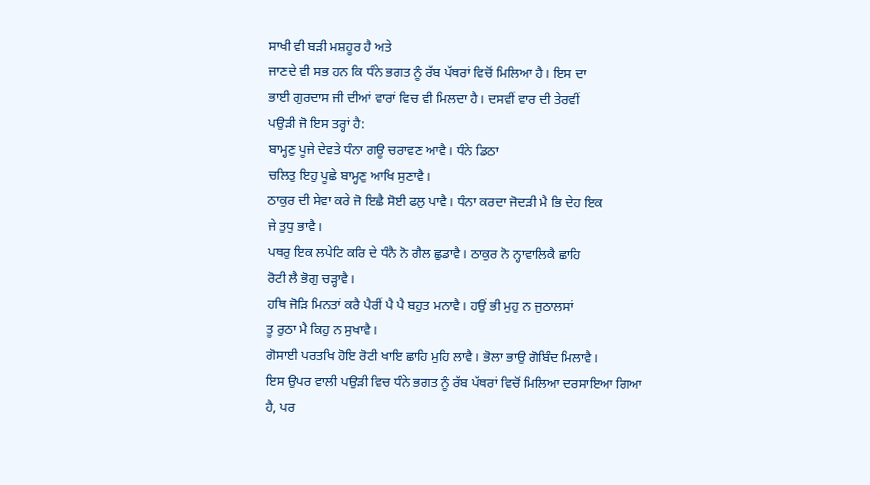ਸਾਖੀ ਵੀ ਬੜੀ ਮਸ਼ਹੂਰ ਹੈ ਅਤੇ
ਜਾਣਦੇ ਵੀ ਸਭ ਹਨ ਕਿ ਧੰਨੇ ਭਗਤ ਨੂੰ ਰੱਬ ਪੱਥਰਾਂ ਵਿਚੋਂ ਮਿਲਿਆ ਹੈ। ਇਸ ਦਾ
ਭਾਈ ਗੁਰਦਾਸ ਜੀ ਦੀਆਂ ਵਾਰਾਂ ਵਿਚ ਵੀ ਮਿਲਦਾ ਹੈ। ਦਸਵੀਂ ਵਾਰ ਦੀ ਤੇਰਵੀਂ
ਪਉੜੀ ਜੋ ਇਸ ਤਰ੍ਹਾਂ ਹੈ:
ਬਾਮ੍ਹਣੁ ਪੂਜੇ ਦੇਵਤੇ ਧੰਨਾ ਗਊ ਚਰਾਵਣ ਆਵੈ। ਧੰਨੇ ਡਿਠਾ
ਚਲਿਤੁ ਇਹੁ ਪੂਛੇ ਬਾਮ੍ਹਣੁ ਆਖਿ ਸੁਣਾਵੈ।
ਠਾਕੁਰ ਦੀ ਸੇਵਾ ਕਰੇ ਜੋ ਇਛੈ ਸੋਈ ਫਲੁ ਪਾਵੈ। ਧੰਨਾ ਕਰਦਾ ਜੋਦੜੀ ਮੈ ਭਿ ਦੇਹ ਇਕ
ਜੇ ਤੁਧੁ ਭਾਵੈ।
ਪਥਰੁ ਇਕ ਲਪੇਟਿ ਕਰਿ ਦੇ ਧੰਨੈ ਨੋ ਗੈਲ ਛੁਡਾਵੈ। ਠਾਕੁਰ ਨੋ ਨ੍ਹਾਵਾਲਿਕੈ ਛਾਹਿ
ਰੋਟੀ ਲੈ ਭੋਗੁ ਚੜ੍ਹਾਵੈ।
ਹਥਿ ਜੋੜਿ ਮਿਨਤਾਂ ਕਰੈ ਪੈਰੀਂ ਪੈ ਪੈ ਬਹੁਤ ਮਨਾਵੈ। ਹਉਂ ਭੀ ਮੁਹੁ ਨ ਜੁਠਾਲਸਾਂ
ਤੂ ਰੁਠਾ ਮੈ ਕਿਹੁ ਨ ਸੁਖਾਵੈ।
ਗੋਸਾਈ ਪਰਤਖਿ ਹੋਇ ਰੋਟੀ ਖਾਇ ਛਾਹਿ ਮੁਹਿ ਲਾਵੈ। ਭੋਲਾ ਭਾਉ ਗੋਬਿੰਦ ਮਿਲਾਵੈ।
ਇਸ ਉਪਰ ਵਾਲੀ ਪਉੜੀ ਵਿਚ ਧੰਨੇ ਭਗਤ ਨੂੰ ਰੱਬ ਪੱਥਰਾਂ ਵਿਚੋਂ ਮਿਲਿਆ ਦਰਸਾਇਆ ਗਿਆ
ਹੈ, ਪਰ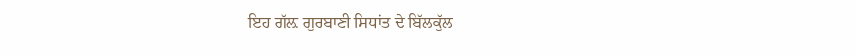ਇਹ ਗੱਲ਼ ਗੁਰਬਾਣੀ ਸਿਧਾਂਤ ਦੇ ਬਿੱਲਕੁੱਲ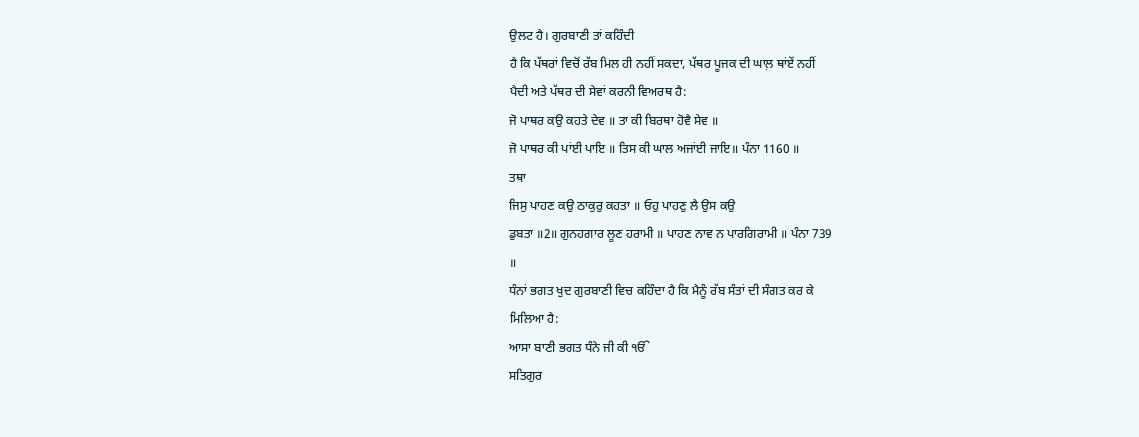ਉਲਟ ਹੈ। ਗੁਰਬਾਣੀ ਤਾਂ ਕਹਿੰਦੀ
ਹੈ ਕਿ ਪੱਥਰਾਂ ਵਿਚੋਂ ਰੱਬ ਮਿਲ ਹੀ ਨਹੀਂ ਸਕਦਾ, ਪੱਥਰ ਪੂਜਕ ਦੀ ਘਾਲ਼ ਥਾਂਏਂ ਨਹੀਂ
ਪੈਦੀ ਅਤੇ ਪੱਥਰ ਦੀ ਸੇਵਾਂ ਕਰਨੀ ਵਿਅਰਥ ਹੈ:
ਜੋ ਪਾਥਰ ਕਉ ਕਹਤੇ ਦੇਵ ॥ ਤਾ ਕੀ ਬਿਰਥਾ ਹੋਵੈ ਸੇਵ ॥
ਜੋ ਪਾਥਰ ਕੀ ਪਾਂਈ ਪਾਇ ॥ ਤਿਸ ਕੀ ਘਾਲ ਅਜਾਂਈ ਜਾਇ॥ ਪੰਨਾ 1160 ॥
ਤਥਾ
ਜਿਸੁ ਪਾਹਣ ਕਉ ਠਾਕੁਰੁ ਕਹਤਾ ॥ ਓਹੁ ਪਾਹਣੁ ਲੈ ਉਸ ਕਉ
ਡੁਬਤਾ ॥2॥ ਗੁਨਹਗਾਰ ਲੂਣ ਹਰਾਮੀ ॥ ਪਾਹਣ ਨਾਵ ਨ ਪਾਰਗਿਰਾਮੀ ॥ ਪੰਨਾ 739
॥
ਧੰਨਾਂ ਭਗਤ ਖੁਦ ਗੁਰਬਾਣੀ ਵਿਚ ਕਹਿੰਦਾ ਹੈ ਕਿ ਮੈਨੂੰ ਰੱਬ ਸੰਤਾਂ ਦੀ ਸੰਗਤ ਕਰ ਕੇ
ਮਿਲਿਆ ਹੈ:
ਆਸਾ ਬਾਣੀ ਭਗਤ ਧੰਨੇ ਜੀ ਕੀ ੴ
ਸਤਿਗੁਰ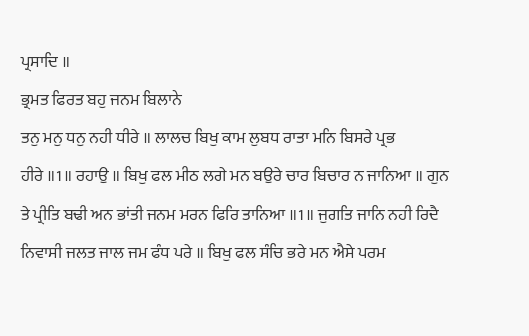ਪ੍ਰਸਾਦਿ ॥
ਭ੍ਰਮਤ ਫਿਰਤ ਬਹੁ ਜਨਮ ਬਿਲਾਨੇ
ਤਨੁ ਮਨੁ ਧਨੁ ਨਹੀ ਧੀਰੇ ॥ ਲਾਲਚ ਬਿਖੁ ਕਾਮ ਲੁਬਧ ਰਾਤਾ ਮਨਿ ਬਿਸਰੇ ਪ੍ਰਭ
ਹੀਰੇ ॥1॥ ਰਹਾਉ ॥ ਬਿਖੁ ਫਲ ਮੀਠ ਲਗੇ ਮਨ ਬਉਰੇ ਚਾਰ ਬਿਚਾਰ ਨ ਜਾਨਿਆ ॥ ਗੁਨ
ਤੇ ਪ੍ਰੀਤਿ ਬਢੀ ਅਨ ਭਾਂਤੀ ਜਨਮ ਮਰਨ ਫਿਰਿ ਤਾਨਿਆ ॥1॥ ਜੁਗਤਿ ਜਾਨਿ ਨਹੀ ਰਿਦੈ
ਨਿਵਾਸੀ ਜਲਤ ਜਾਲ ਜਮ ਫੰਧ ਪਰੇ ॥ ਬਿਖੁ ਫਲ ਸੰਚਿ ਭਰੇ ਮਨ ਐਸੇ ਪਰਮ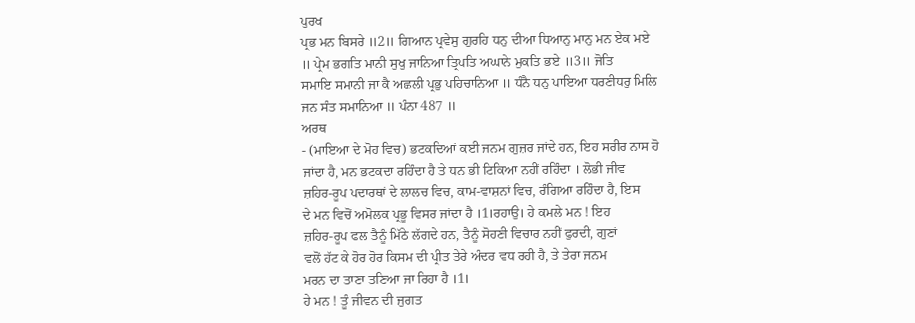ਪੁਰਖ
ਪ੍ਰਭ ਮਨ ਬਿਸਰੇ ॥2॥ ਗਿਆਨ ਪ੍ਰਵੇਸੁ ਗੁਰਹਿ ਧਨੁ ਦੀਆ ਧਿਆਨੁ ਮਾਨੁ ਮਨ ਏਕ ਮਏ
॥ ਪ੍ਰੇਮ ਭਗਤਿ ਮਾਨੀ ਸੁਖੁ ਜਾਨਿਆ ਤ੍ਰਿਪਤਿ ਅਘਾਨੇ ਮੁਕਤਿ ਭਏ ॥3॥ ਜੋਤਿ
ਸਮਾਇ ਸਮਾਨੀ ਜਾ ਕੈ ਅਛਲੀ ਪ੍ਰਭੁ ਪਹਿਚਾਨਿਆ ॥ ਧੰਨੈ ਧਨੁ ਪਾਇਆ ਧਰਣੀਧਰੁ ਮਿਲਿ
ਜਨ ਸੰਤ ਸਮਾਨਿਆ ॥ ਪੰਨਾ 487 ॥
ਅਰਥ
- (ਮਾਇਆ ਦੇ ਮੋਹ ਵਿਚ) ਭਟਕਦਿਆਂ ਕਈ ਜਨਮ ਗੁਜ਼ਰ ਜਾਂਦੇ ਹਨ, ਇਹ ਸਰੀਰ ਨਾਸ ਹੋ
ਜਾਂਦਾ ਹੈ, ਮਨ ਭਟਕਦਾ ਰਹਿੰਦਾ ਹੈ ਤੇ ਧਨ ਭੀ ਟਿਕਿਆ ਨਹੀਂ ਰਹਿੰਦਾ । ਲੋਭੀ ਜੀਵ
ਜ਼ਹਿਰ-ਰੂਪ ਪਦਾਰਥਾਂ ਦੇ ਲਾਲਚ ਵਿਚ, ਕਾਮ-ਵਾਸ਼ਨਾਂ ਵਿਚ, ਰੰਗਿਆ ਰਹਿੰਦਾ ਹੈ, ਇਸ
ਦੇ ਮਨ ਵਿਚੋਂ ਅਮੋਲਕ ਪ੍ਰਭੂ ਵਿਸਰ ਜਾਂਦਾ ਹੈ ।1।ਰਹਾਉ। ਹੇ ਕਮਲੇ ਮਨ ! ਇਹ
ਜ਼ਹਿਰ-ਰੂਪ ਫਲ ਤੈਨੂੰ ਮਿੱਠੇ ਲੱਗਦੇ ਹਨ, ਤੈਨੂੰ ਸੋਹਣੀ ਵਿਚਾਰ ਨਹੀਂ ਫੁਰਦੀ, ਗੁਣਾਂ
ਵਲੋਂ ਹੱਟ ਕੇ ਹੋਰ ਹੋਰ ਕਿਸਮ ਦੀ ਪ੍ਰੀਤ ਤੇਰੇ ਅੰਦਰ ਵਧ ਰਹੀ ਹੈ, ਤੇ ਤੇਰਾ ਜਨਮ
ਮਰਨ ਦਾ ਤਾਣਾ ਤਣਿਆ ਜਾ ਰਿਹਾ ਹੈ ।1।
ਹੇ ਮਨ ! ਤੂੰ ਜੀਵਨ ਦੀ ਜੁਗਤ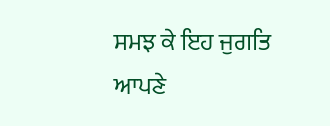ਸਮਝ ਕੇ ਇਹ ਜੁਗਤਿ ਆਪਣੇ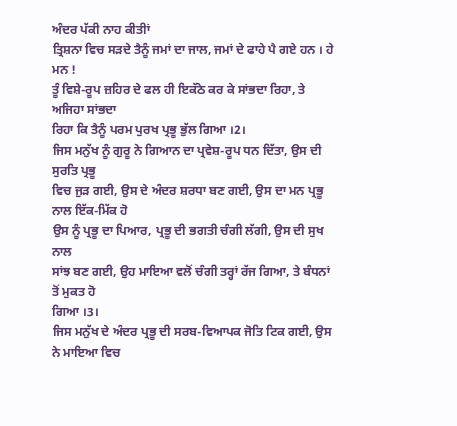ਅੰਦਰ ਪੱਕੀ ਨਾਹ ਕੀਤੀਾਂ
ਤ੍ਰਿਸ਼ਨਾ ਵਿਚ ਸੜਦੇ ਤੈਨੂੰ ਜਮਾਂ ਦਾ ਜਾਲ, ਜਮਾਂ ਦੇ ਫਾਹੇ ਪੈ ਗਏ ਹਨ । ਹੇ ਮਨ !
ਤੂੰ ਵਿਸ਼ੇ-ਰੂਪ ਜ਼ਹਿਰ ਦੇ ਫਲ ਹੀ ਇਕੱਠੇ ਕਰ ਕੇ ਸਾਂਭਦਾ ਰਿਹਾ, ਤੇ ਅਜਿਹਾ ਸਾਂਭਦਾ
ਰਿਹਾ ਕਿ ਤੈਨੂੰ ਪਰਮ ਪੁਰਖ ਪ੍ਰਭੂ ਭੁੱਲ ਗਿਆ ।2।
ਜਿਸ ਮਨੁੱਖ ਨੂੰ ਗੁਰੂ ਨੇ ਗਿਆਨ ਦਾ ਪ੍ਰਵੇਸ਼-ਰੂਪ ਧਨ ਦਿੱਤਾ, ਉਸ ਦੀ ਸੁਰਤਿ ਪ੍ਰਭੂ
ਵਿਚ ਜੁੜ ਗਈ, ਉਸ ਦੇ ਅੰਦਰ ਸ਼ਰਧਾ ਬਣ ਗਈ, ਉਸ ਦਾ ਮਨ ਪ੍ਰਭੂ ਨਾਲ ਇੱਕ-ਮਿੱਕ ਹੋ
ਉਸ ਨੂੰ ਪ੍ਰਭੂ ਦਾ ਪਿਆਰ, ਪ੍ਰਭੂ ਦੀ ਭਗਤੀ ਚੰਗੀ ਲੱਗੀ, ਉਸ ਦੀ ਸੁਖ ਨਾਲ
ਸਾਂਝ ਬਣ ਗਈ, ਉਹ ਮਾਇਆ ਵਲੋਂ ਚੰਗੀ ਤਰ੍ਹਾਂ ਰੱਜ ਗਿਆ, ਤੇ ਬੰਧਨਾਂ ਤੋਂ ਮੁਕਤ ਹੋ
ਗਿਆ ।3।
ਜਿਸ ਮਨੁੱਖ ਦੇ ਅੰਦਰ ਪ੍ਰਭੂ ਦੀ ਸਰਬ-ਵਿਆਪਕ ਜੋਤਿ ਟਿਕ ਗਈ, ਉਸ ਨੇ ਮਾਇਆ ਵਿਚ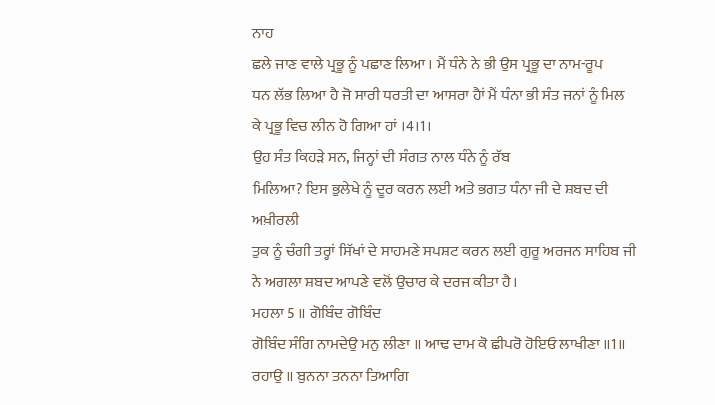ਨਾਹ
ਛਲੇ ਜਾਣ ਵਾਲੇ ਪ੍ਰਭੂ ਨੂੰ ਪਛਾਣ ਲਿਆ । ਮੈਂ ਧੰਨੇ ਨੇ ਭੀ ਉਸ ਪ੍ਰਭੂ ਦਾ ਨਾਮ-ਰੂਪ
ਧਨ ਲੱਭ ਲਿਆ ਹੈ ਜੋ ਸਾਰੀ ਧਰਤੀ ਦਾ ਆਸਰਾ ਹੈਾਂ ਮੈਂ ਧੰਨਾ ਭੀ ਸੰਤ ਜਨਾਂ ਨੂੰ ਮਿਲ
ਕੇ ਪ੍ਰਭੂ ਵਿਚ ਲੀਨ ਹੋ ਗਿਆ ਹਾਂ ।4।1।
ਉਹ ਸੰਤ ਕਿਹੜੇ ਸਨ, ਜਿਨ੍ਹਾਂ ਦੀ ਸੰਗਤ ਨਾਲ ਧੰਨੇ ਨੂੰ ਰੱਬ
ਮਿਲਿਆ? ਇਸ ਭੁਲੇਖੇ ਨੂੰ ਦੂਰ ਕਰਨ ਲਈ ਅਤੇ ਭਗਤ ਧੰਨਾ ਜੀ ਦੇ ਸ਼ਬਦ ਦੀ ਅਖ਼ੀਰਲੀ
ਤੁਕ ਨੂੰ ਚੰਗੀ ਤਰ੍ਹਾਂ ਸਿੱਖਾਂ ਦੇ ਸਾਹਮਣੇ ਸਪਸ਼ਟ ਕਰਨ ਲਈ ਗੁਰੂ ਅਰਜਨ ਸਾਹਿਬ ਜੀ
ਨੇ ਅਗਲਾ ਸ਼ਬਦ ਆਪਣੇ ਵਲੋਂ ਉਚਾਰ ਕੇ ਦਰਜ ਕੀਤਾ ਹੈ।
ਮਹਲਾ 5 ॥ ਗੋਬਿੰਦ ਗੋਬਿੰਦ
ਗੋਬਿੰਦ ਸੰਗਿ ਨਾਮਦੇਉ ਮਨੁ ਲੀਣਾ ॥ ਆਢ ਦਾਮ ਕੋ ਛੀਪਰੋ ਹੋਇਓ ਲਾਖੀਣਾ ॥1॥
ਰਹਾਉ ॥ ਬੁਨਨਾ ਤਨਨਾ ਤਿਆਗਿ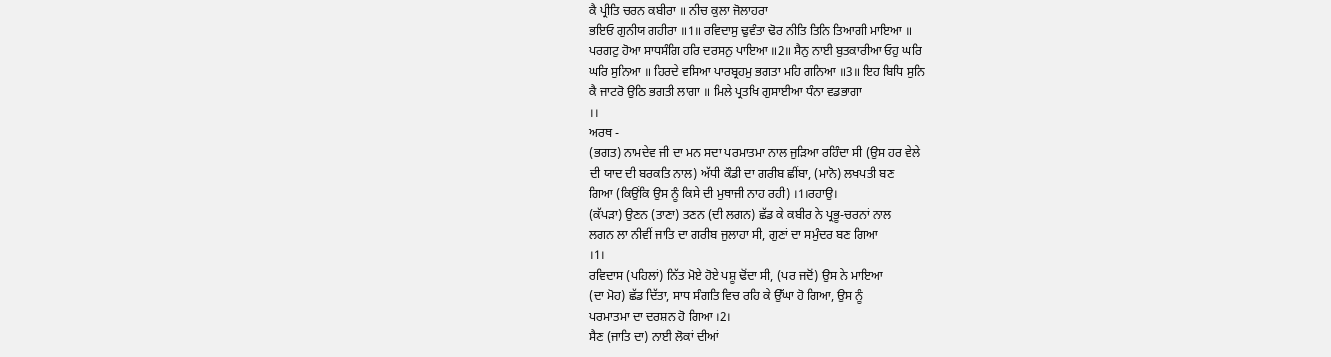ਕੈ ਪ੍ਰੀਤਿ ਚਰਨ ਕਬੀਰਾ ॥ ਨੀਚ ਕੁਲਾ ਜੋਲਾਹਰਾ
ਭਇਓ ਗੁਨੀਯ ਗਹੀਰਾ ॥1॥ ਰਵਿਦਾਸੁ ਢੁਵੰਤਾ ਢੋਰ ਨੀਤਿ ਤਿਨਿ ਤਿਆਗੀ ਮਾਇਆ ॥
ਪਰਗਟੁ ਹੋਆ ਸਾਧਸੰਗਿ ਹਰਿ ਦਰਸਨੁ ਪਾਇਆ ॥2॥ ਸੈਨੁ ਨਾਈ ਬੁਤਕਾਰੀਆ ਓਹੁ ਘਰਿ
ਘਰਿ ਸੁਨਿਆ ॥ ਹਿਰਦੇ ਵਸਿਆ ਪਾਰਬ੍ਰਹਮੁ ਭਗਤਾ ਮਹਿ ਗਨਿਆ ॥3॥ ਇਹ ਬਿਧਿ ਸੁਨਿ
ਕੈ ਜਾਟਰੋ ਉਠਿ ਭਗਤੀ ਲਾਗਾ ॥ ਮਿਲੇ ਪ੍ਰਤਖਿ ਗੁਸਾਈਆ ਧੰਨਾ ਵਡਭਾਗਾ
।।
ਅਰਥ -
(ਭਗਤ) ਨਾਮਦੇਵ ਜੀ ਦਾ ਮਨ ਸਦਾ ਪਰਮਾਤਮਾ ਨਾਲ ਜੁੜਿਆ ਰਹਿੰਦਾ ਸੀ (ਉਸ ਹਰ ਵੇਲੇ
ਦੀ ਯਾਦ ਦੀ ਬਰਕਤਿ ਨਾਲ) ਅੱਧੀ ਕੌਡੀ ਦਾ ਗਰੀਬ ਛੀਂਬਾ, (ਮਾਨੋ) ਲਖਪਤੀ ਬਣ
ਗਿਆ (ਕਿਉਂਕਿ ਉਸ ਨੂੰ ਕਿਸੇ ਦੀ ਮੁਥਾਜੀ ਨਾਹ ਰਹੀ) ।1।ਰਹਾਉ।
(ਕੱਪੜਾ) ਉਣਨ (ਤਾਣਾ) ਤਣਨ (ਦੀ ਲਗਨ) ਛੱਡ ਕੇ ਕਬੀਰ ਨੇ ਪ੍ਰਭੂ-ਚਰਨਾਂ ਨਾਲ
ਲਗਨ ਲਾ ਨੀਵੀਂ ਜਾਤਿ ਦਾ ਗਰੀਬ ਜੁਲਾਹਾ ਸੀ, ਗੁਣਾਂ ਦਾ ਸਮੁੰਦਰ ਬਣ ਗਿਆ
।1।
ਰਵਿਦਾਸ (ਪਹਿਲਾਂ) ਨਿੱਤ ਮੋਏ ਹੋਏ ਪਸ਼ੂ ਢੋਂਦਾ ਸੀ, (ਪਰ ਜਦੋਂ) ਉਸ ਨੇ ਮਾਇਆ
(ਦਾ ਮੋਹ) ਛੱਡ ਦਿੱਤਾ, ਸਾਧ ਸੰਗਤਿ ਵਿਚ ਰਹਿ ਕੇ ਉੱਘਾ ਹੋ ਗਿਆ, ਉਸ ਨੂੰ
ਪਰਮਾਤਮਾ ਦਾ ਦਰਸ਼ਨ ਹੋ ਗਿਆ ।2।
ਸੈਣ (ਜਾਤਿ ਦਾ) ਨਾਈ ਲੋਕਾਂ ਦੀਆਂ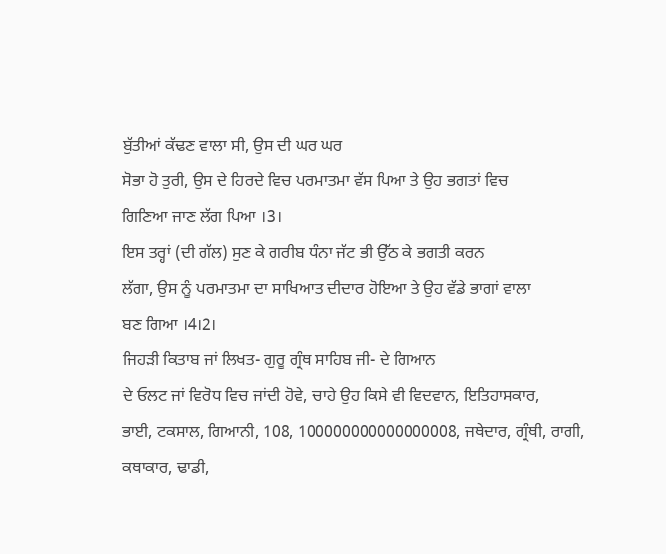ਬੁੱਤੀਆਂ ਕੱਢਣ ਵਾਲਾ ਸੀ, ਉਸ ਦੀ ਘਰ ਘਰ
ਸੋਭਾ ਹੋ ਤੁਰੀ, ਉਸ ਦੇ ਹਿਰਦੇ ਵਿਚ ਪਰਮਾਤਮਾ ਵੱਸ ਪਿਆ ਤੇ ਉਹ ਭਗਤਾਂ ਵਿਚ
ਗਿਣਿਆ ਜਾਣ ਲੱਗ ਪਿਆ ।3।
ਇਸ ਤਰ੍ਹਾਂ (ਦੀ ਗੱਲ) ਸੁਣ ਕੇ ਗਰੀਬ ਧੰਨਾ ਜੱਟ ਭੀ ਉੱਠ ਕੇ ਭਗਤੀ ਕਰਨ
ਲੱਗਾ, ਉਸ ਨੂੰ ਪਰਮਾਤਮਾ ਦਾ ਸਾਖਿਆਤ ਦੀਦਾਰ ਹੋਇਆ ਤੇ ਉਹ ਵੱਡੇ ਭਾਗਾਂ ਵਾਲਾ
ਬਣ ਗਿਆ ।4।2।
ਜਿਹੜੀ ਕਿਤਾਬ ਜਾਂ ਲਿਖਤ- ਗੁਰੂ ਗ੍ਰੰਥ ਸਾਹਿਬ ਜੀ- ਦੇ ਗਿਆਨ
ਦੇ ਓਲਟ ਜਾਂ ਵਿਰੋਧ ਵਿਚ ਜਾਂਦੀ ਹੋਵੇ, ਚਾਹੇ ਉਹ ਕਿਸੇ ਵੀ ਵਿਦਵਾਨ, ਇਤਿਹਾਸਕਾਰ,
ਭਾਈ, ਟਕਸਾਲ, ਗਿਆਨੀ, 108, 100000000000000008, ਜਥੇਦਾਰ, ਗ੍ਰੰਥੀ, ਰਾਗੀ,
ਕਥਾਕਾਰ, ਢਾਡੀ,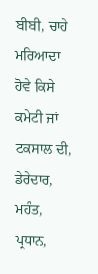ਬੀਬੀ, ਚਾਹੇ ਮਰਿਆਦਾ ਹੋਵੇ ਕਿਸੇ ਕਮੇਟੀ ਜਾਂ ਟਕਸਾਲ ਦੀ,
ਡੇਰੇਦਾਰ, ਮਹੰਤ, ਪ੍ਰਧਾਨ,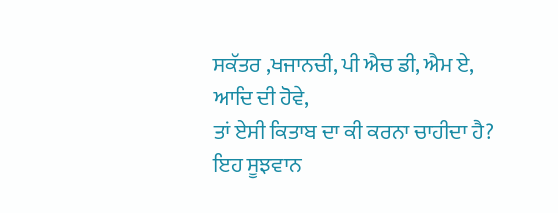ਸਕੱਤਰ ,ਖਜਾਨਚੀ, ਪੀ ਐਚ ਡੀ, ਐਮ ਏ, ਆਦਿ ਦੀ ਹੋਵੇ,
ਤਾਂ ਏਸੀ ਕਿਤਾਬ ਦਾ ਕੀ ਕਰਨਾ ਚਾਹੀਦਾ ਹੈ?
ਇਹ ਸੂਝਵਾਨ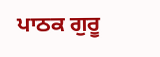ਪਾਠਕ ਗੁਰੂ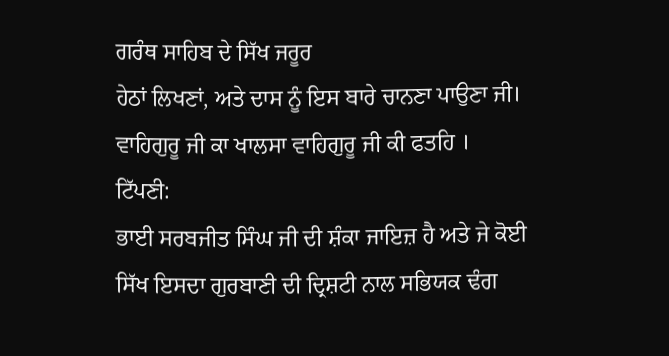ਗਰੰਥ ਸਾਹਿਬ ਦੇ ਸਿੱਖ ਜਰੂਰ
ਹੇਠਾਂ ਲਿਖਣਾਂ, ਅਤੇ ਦਾਸ ਨੂੰ ਇਸ ਬਾਰੇ ਚਾਨਣਾ ਪਾਉਣਾ ਜੀ।
ਵਾਹਿਗੁਰੂ ਜੀ ਕਾ ਖਾਲਸਾ ਵਾਹਿਗੁਰੂ ਜੀ ਕੀ ਫਤਹਿ ।
ਟਿੱਪਣੀ:
ਭਾਈ ਸਰਬਜੀਤ ਸਿੰਘ ਜੀ ਦੀ ਸ਼ੰਕਾ ਜਾਇਜ਼ ਹੈ ਅਤੇ ਜੇ ਕੋਈ
ਸਿੱਖ ਇਸਦਾ ਗੁਰਬਾਣੀ ਦੀ ਦ੍ਰਿਸ਼ਟੀ ਨਾਲ ਸਭਿਯਕ ਢੰਗ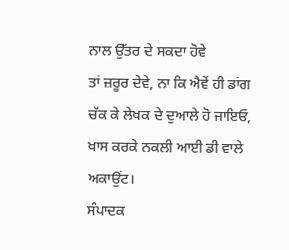ਨਾਲ ਉੱਤਰ ਦੇ ਸਕਦਾ ਹੋਵੇ
ਤਾਂ ਜ਼ਰੂਰ ਦੇਵੇ, ਨਾ ਕਿ ਐਵੇਂ ਹੀ ਡਾਂਗ ਚੱਕ ਕੇ ਲੇਖਕ ਦੇ ਦੁਆਲੇ ਹੋ ਜਾਇਓ,
ਖਾਸ ਕਰਕੇ ਨਕਲੀ ਆਈ ਡੀ ਵਾਲੇ ਅਕਾਉਂਟ।
ਸੰਪਾਦਕ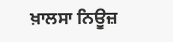ਖ਼ਾਲਸਾ ਨਿਊਜ਼